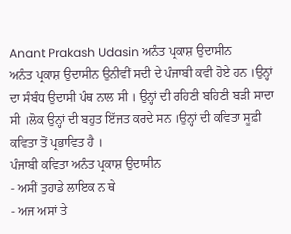Anant Prakash Udasin ਅਨੰਤ ਪ੍ਰਕਾਸ਼ ਉਦਾਸੀਨ
ਅਨੰਤ ਪ੍ਰਕਾਸ਼ ਉਦਾਸੀਨ ਉਨੀਵੀਂ ਸਦੀ ਦੇ ਪੰਜਾਬੀ ਕਵੀ ਹੋਏ ਹਨ ।ਉਨ੍ਹਾਂ ਦਾ ਸੰਬੰਧ ਉਦਾਸੀ ਪੰਥ ਨਾਲ ਸੀ । ਉਨ੍ਹਾਂ ਦੀ ਰਹਿਣੀ ਬਹਿਣੀ ਬੜੀ ਸਾਦਾ ਸੀ ।ਲੋਕ ਉਨ੍ਹਾਂ ਦੀ ਬਹੁਤ ਇੱਜਤ ਕਰਦੇ ਸਨ ।ਉਨ੍ਹਾਂ ਦੀ ਕਵਿਤਾ ਸੂਫ਼ੀ ਕਵਿਤਾ ਤੋਂ ਪ੍ਰਭਾਵਿਤ ਹੈ ।
ਪੰਜਾਬੀ ਕਵਿਤਾ ਅਨੰਤ ਪ੍ਰਕਾਸ਼ ਉਦਾਸੀਨ
- ਅਸੀਂ ਤੁਹਾਡੇ ਲਾਇਕ ਨ ਥੇ
- ਅਜ ਅਸਾਂ ਤੇ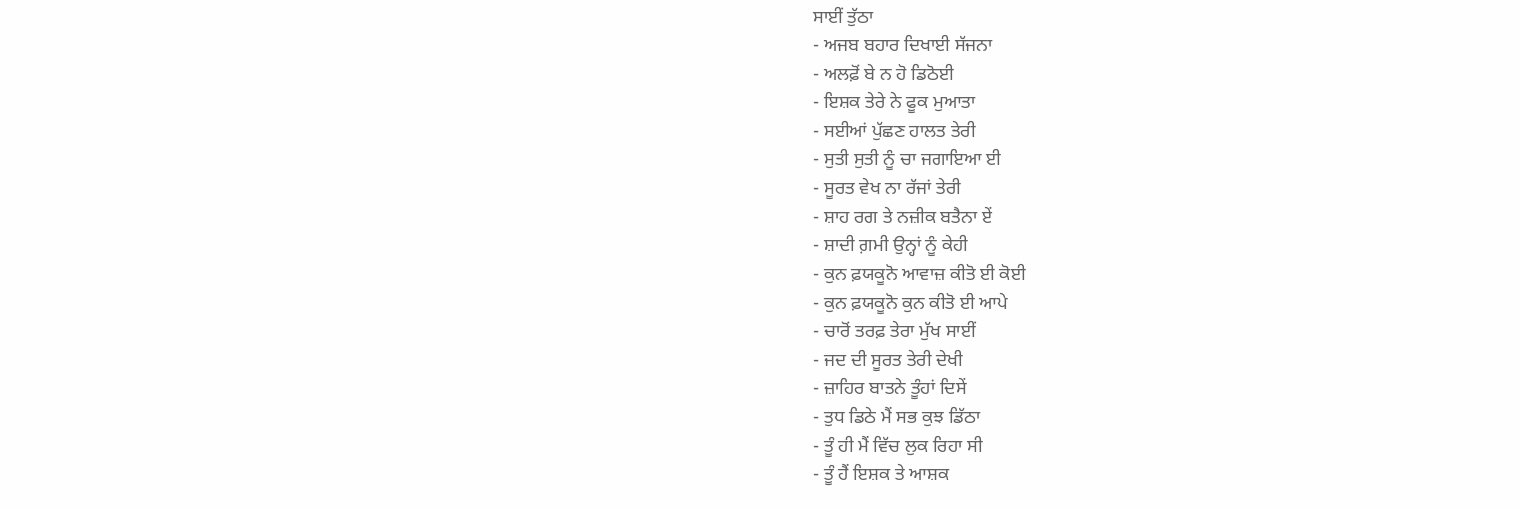ਸਾਈਂ ਤੁੱਠਾ
- ਅਜਬ ਬਹਾਰ ਦਿਖਾਈ ਸੱਜਨਾ
- ਅਲਫ਼ੋਂ ਬੇ ਨ ਹੋ ਡਿਠੋਈ
- ਇਸ਼ਕ ਤੇਰੇ ਨੇ ਫੂਕ ਮੁਆਤਾ
- ਸਈਆਂ ਪੁੱਛਣ ਹਾਲਤ ਤੇਰੀ
- ਸੁਤੀ ਸੁਤੀ ਨੂੰ ਚਾ ਜਗਾਇਆ ਈ
- ਸੂਰਤ ਵੇਖ ਨਾ ਰੱਜਾਂ ਤੇਰੀ
- ਸ਼ਾਹ ਰਗ ਤੇ ਨਜ਼ੀਕ ਬਤੈਨਾ ਏਂ
- ਸ਼ਾਦੀ ਗ਼ਮੀ ਉਨ੍ਹਾਂ ਨੂੰ ਕੇਹੀ
- ਕੁਨ ਫ਼ਯਕੂਨੋ ਆਵਾਜ਼ ਕੀਤੋ ਈ ਕੋਈ
- ਕੁਨ ਫ਼ਯਕੂਨੋ ਕੁਨ ਕੀਤੋ ਈ ਆਪੇ
- ਚਾਰੋਂ ਤਰਫ਼ ਤੇਰਾ ਮੁੱਖ ਸਾਈਂ
- ਜਦ ਦੀ ਸੂਰਤ ਤੇਰੀ ਦੇਖੀ
- ਜ਼ਾਹਿਰ ਬਾਤਨੇ ਤੂੰਹਾਂ ਦਿਸੇਂ
- ਤੁਧ ਡਿਠੇ ਮੈਂ ਸਭ ਕੁਝ ਡਿੱਠਾ
- ਤੂੰ ਹੀ ਮੈਂ ਵਿੱਚ ਲੁਕ ਰਿਹਾ ਸੀ
- ਤੂੰ ਹੈਂ ਇਸ਼ਕ ਤੇ ਆਸ਼ਕ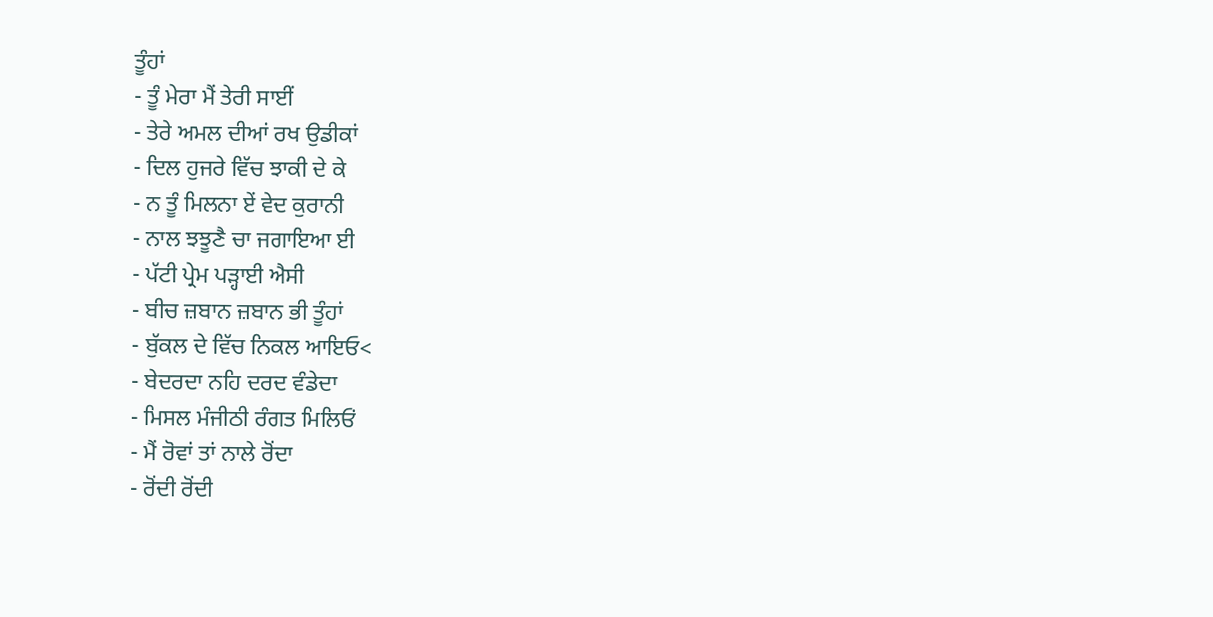ਤੂੰਹਾਂ
- ਤੂੰ ਮੇਰਾ ਮੈਂ ਤੇਰੀ ਸਾਈਂ
- ਤੇਰੇ ਅਮਲ ਦੀਆਂ ਰਖ ਉਡੀਕਾਂ
- ਦਿਲ ਹੁਜਰੇ ਵਿੱਚ ਝਾਕੀ ਦੇ ਕੇ
- ਨ ਤੂੰ ਮਿਲਨਾ ਏਂ ਵੇਦ ਕੁਰਾਨੀ
- ਨਾਲ ਝਝੂਣੈ ਚਾ ਜਗਾਇਆ ਈ
- ਪੱਟੀ ਪ੍ਰੇਮ ਪੜ੍ਹਾਈ ਐਸੀ
- ਬੀਚ ਜ਼ਬਾਨ ਜ਼ਬਾਨ ਭੀ ਤੂੰਹਾਂ
- ਬੁੱਕਲ ਦੇ ਵਿੱਚ ਨਿਕਲ ਆਇਓ<
- ਬੇਦਰਦਾ ਨਹਿ ਦਰਦ ਵੰਡੇਦਾ
- ਮਿਸਲ ਮੰਜੀਠੀ ਰੰਗਤ ਮਿਲਿਓਂ
- ਮੈਂ ਰੋਵਾਂ ਤਾਂ ਨਾਲੇ ਰੋਂਦਾ
- ਰੋਂਦੀ ਰੋਂਦੀ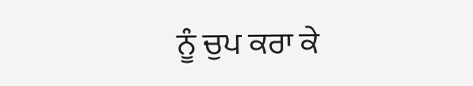ਨੂੰ ਚੁਪ ਕਰਾ ਕੇ